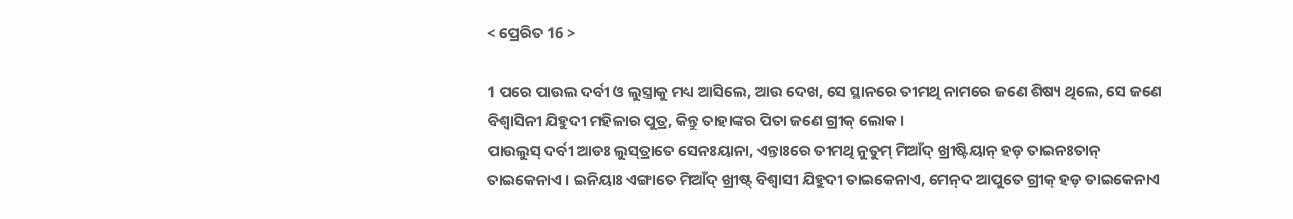< ପ୍ରେରିତ 16 >

1 ପରେ ପାଉଲ ଦର୍ବୀ ଓ ଲୁସ୍ତ୍ରାକୁ ମଧ୍ୟ ଆସିଲେ, ଆଉ ଦେଖ, ସେ ସ୍ଥାନରେ ତୀମଥି ନାମରେ ଜଣେ ଶିଷ୍ୟ ଥିଲେ, ସେ ଜଣେ ବିଶ୍ୱାସିନୀ ଯିହୁଦୀ ମହିଳାର ପୁତ୍ର, କିନ୍ତୁ ତାହାଙ୍କର ପିତା ଜଣେ ଗ୍ରୀକ୍‍ ଲୋକ।
ପାଉଲୁସ୍‌ ଦର୍ବୀ ଆଡଃ ଲୁସ୍‌ତ୍ରାତେ ସେନଃୟାନା, ଏନ୍ତାଃରେ ତୀମଥି ନୁତୁମ୍‌ ମିଆଁଦ୍‌ ଖ୍ରୀଷ୍ଟିୟାନ୍‌ ହଡ଼ ତାଇନଃତାନ୍‌ ତାଇକେନାଏ । ଇନିୟାଃ ଏଙ୍ଗାତେ ମିଆଁଦ୍‌ ଖ୍ରୀଷ୍ଟ୍‌ ବିଶ୍ୱାସୀ ଯିହୁଦୀ ତାଇକେନାଏ, ମେନ୍‌ଦ ଆପୁତେ ଗ୍ରୀକ୍‌ ହଡ଼ ତାଇକେନାଏ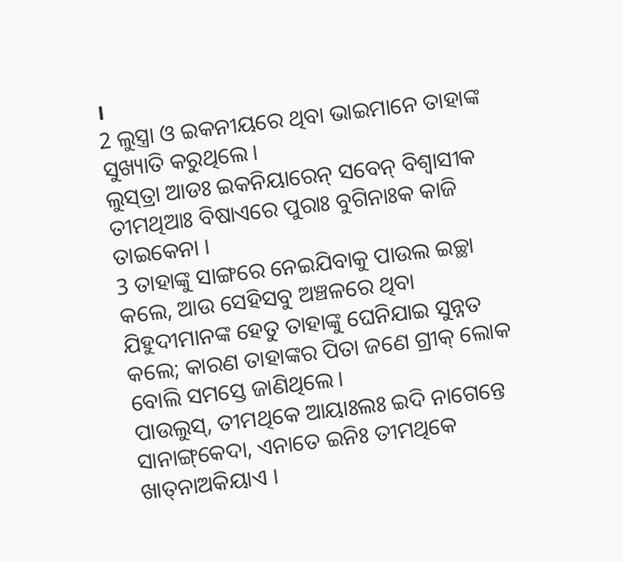।
2 ଲୁସ୍ତ୍ରା ଓ ଇକନୀୟରେ ଥିବା ଭାଇମାନେ ତାହାଙ୍କ ସୁଖ୍ୟାତି କରୁଥିଲେ।
ଲୁସ୍‌ତ୍ରା ଆଡଃ ଇକନିୟାରେନ୍‌ ସବେନ୍‌ ବିଶ୍ୱାସୀକ ତୀମଥିଆଃ ବିଷାଏରେ ପୁରାଃ ବୁଗିନାଃକ କାଜି ତାଇକେନା ।
3 ତାହାଙ୍କୁ ସାଙ୍ଗରେ ନେଇଯିବାକୁ ପାଉଲ ଇଚ୍ଛା କଲେ, ଆଉ ସେହିସବୁ ଅଞ୍ଚଳରେ ଥିବା ଯିହୁଦୀମାନଙ୍କ ହେତୁ ତାହାଙ୍କୁ ଘେନିଯାଇ ସୁନ୍ନତ କଲେ; କାରଣ ତାହାଙ୍କର ପିତା ଜଣେ ଗ୍ରୀକ୍‍ ଲୋକ ବୋଲି ସମସ୍ତେ ଜାଣିଥିଲେ।
ପାଉଲୁସ୍‌, ତୀମଥିକେ ଆୟାଃଲଃ ଇଦି ନାଗେନ୍ତେ ସାନାଙ୍ଗ୍‌କେଦା, ଏନାତେ ଇନିଃ ତୀମଥିକେ ଖାତ୍‌ନାଅକିୟାଏ ।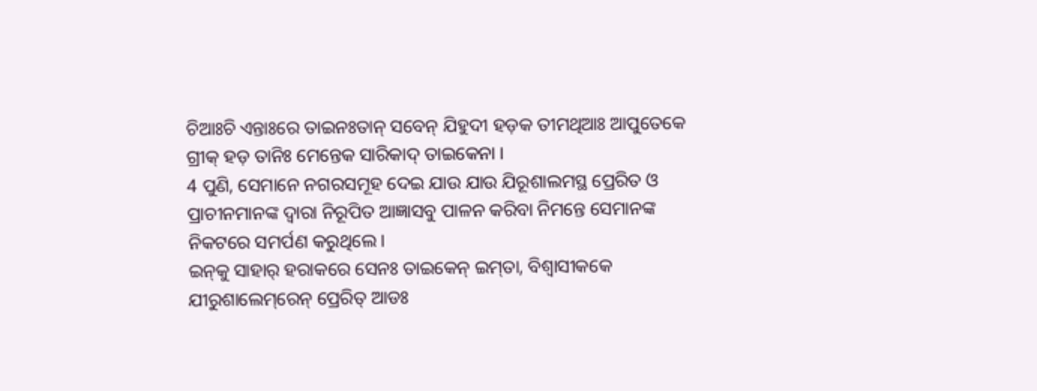ଚିଆଃଚି ଏନ୍ତାଃରେ ତାଇନଃତାନ୍‌ ସବେନ୍‌ ଯିହୁଦୀ ହଡ଼କ ତୀମଥିଆଃ ଆପୁତେକେ ଗ୍ରୀକ୍‌ ହଡ଼ ତାନିଃ ମେନ୍ତେକ ସାରିକାଦ୍‌ ତାଇକେନା ।
4 ପୁଣି, ସେମାନେ ନଗରସମୂହ ଦେଇ ଯାଉ ଯାଉ ଯିରୂଶାଲମସ୍ଥ ପ୍ରେରିତ ଓ ପ୍ରାଚୀନମାନଙ୍କ ଦ୍ୱାରା ନିରୂପିତ ଆଜ୍ଞାସବୁ ପାଳନ କରିବା ନିମନ୍ତେ ସେମାନଙ୍କ ନିକଟରେ ସମର୍ପଣ କରୁଥିଲେ।
ଇନ୍‌କୁ ସାହାର୍‌ ହରାକରେ ସେନଃ ତାଇକେନ୍‌ ଇମ୍‌ତା, ବିଶ୍ୱାସୀକକେ ଯୀରୁଶାଲେମ୍‌ରେନ୍‌ ପ୍ରେରିତ୍‌ ଆଡଃ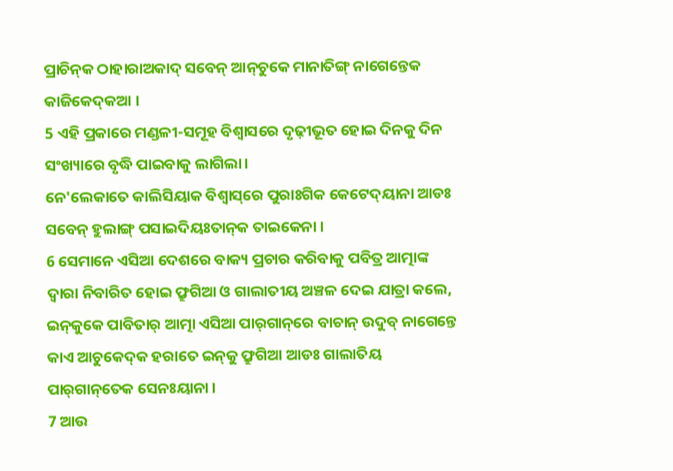ପ୍ରାଚିନ୍‌କ ଠାହାରାଅକାଦ୍‌ ସବେନ୍‌ ଆନ୍‌ଚୁକେ ମାନାତିଙ୍ଗ୍‌ ନାଗେନ୍ତେକ କାଜିକେଦ୍‌କଆ ।
5 ଏହି ପ୍ରକାରେ ମଣ୍ଡଳୀ-ସମୂହ ବିଶ୍ୱାସରେ ଦୃଢ଼ୀଭୂତ ହୋଇ ଦିନକୁ ଦିନ ସଂଖ୍ୟାରେ ବୃଦ୍ଧି ପାଇବାକୁ ଲାଗିଲା।
ନେ'ଲେକାତେ କାଲିସିୟାକ ବିଶ୍ୱାସ୍‌ରେ ପୁରାଃଗିକ କେଟେଦ୍‌ୟାନା ଆଡଃ ସବେନ୍‌ ହୁଲାଙ୍ଗ୍‌ ପସାଇଦିୟଃତାନ୍‌କ ତାଇକେନା ।
6 ସେମାନେ ଏସିଆ ଦେଶରେ ବାକ୍ୟ ପ୍ରଚାର କରିବାକୁ ପବିତ୍ର ଆତ୍ମାଙ୍କ ଦ୍ୱାରା ନିବାରିତ ହୋଇ ଫ୍ରୁଗିଆ ଓ ଗାଲାତୀୟ ଅଞ୍ଚଳ ଦେଇ ଯାତ୍ରା କଲେ,
ଇନ୍‌କୁକେ ପାବିତାର୍‌ ଆତ୍ମା ଏସିଆ ପାର୍‌ଗାନ୍‌ରେ ବାଚାନ୍‌ ଉଦୁବ୍‌ ନାଗେନ୍ତେ କାଏ ଆଚୁକେଦ୍‌କ ହରାତେ ଇନ୍‌କୁ ଫ୍ରୁଗିଆ ଆଡଃ ଗାଲାତିୟ ପାର୍‌ଗାନ୍‌ତେକ ସେନଃୟାନା ।
7 ଆଉ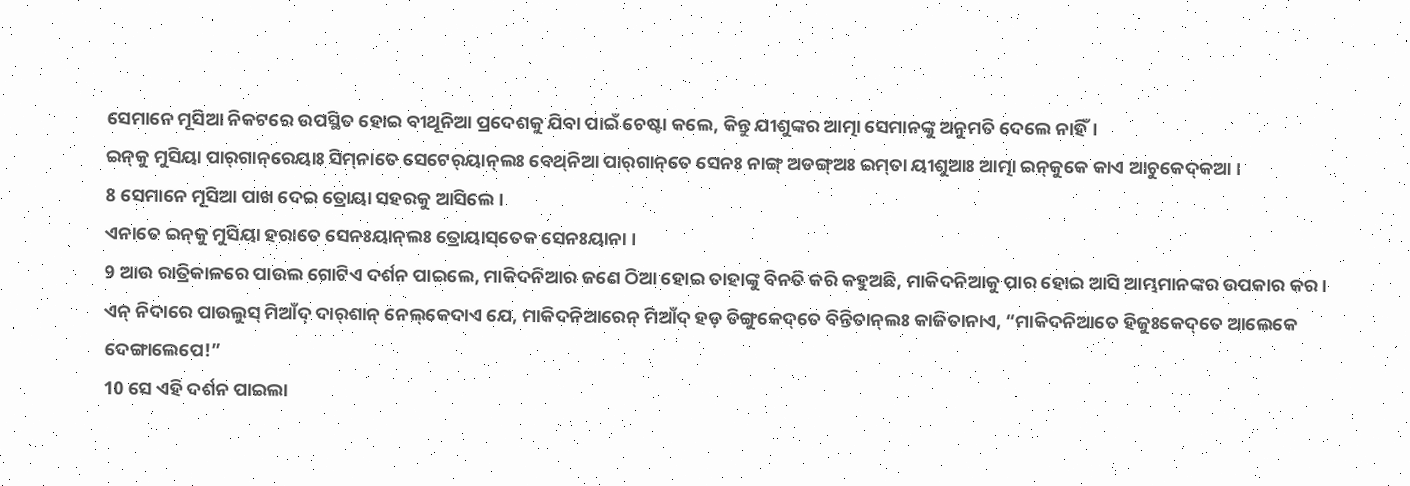ସେମାନେ ମୂସିଆ ନିକଟରେ ଉପସ୍ଥିତ ହୋଇ ବୀଥୂନିଆ ପ୍ରଦେଶକୁ ଯିବା ପାଇଁ ଚେଷ୍ଟା କଲେ, କିନ୍ତୁ ଯୀଶୁଙ୍କର ଆତ୍ମା ସେମାନଙ୍କୁ ଅନୁମତି ଦେଲେ ନାହିଁ।
ଇନ୍‌କୁ ମୁସିୟା ପାର୍‌ଗାନ୍‌ରେୟାଃ ସିମ୍‌ନାତେ ସେଟେର୍‌ୟାନ୍‌ଲଃ ବେଥ୍‌ନିଆ ପାର୍‌ଗାନ୍‌ତେ ସେନଃ ନାଙ୍ଗ୍‌ ଅଡଙ୍ଗ୍‌ଅଃ ଇମ୍‌ତା ୟୀଶୁଆଃ ଆତ୍ମା ଇନ୍‌କୁକେ କାଏ ଆଚୁକେଦ୍‌କଆ ।
8 ସେମାନେ ମୂସିଆ ପାଖ ଦେଇ ତ୍ରୋୟା ସହରକୁ ଆସିଲେ।
ଏନାତେ ଇନ୍‌କୁ ମୁସିୟା ହରାତେ ସେନଃୟାନ୍‌ଲଃ ତ୍ରୋୟାସ୍‌ତେକ ସେନଃୟାନା ।
9 ଆଉ ରାତ୍ରିକାଳରେ ପାଉଲ ଗୋଟିଏ ଦର୍ଶନ ପାଇଲେ, ମାକିଦନିଆର ଜଣେ ଠିଆ ହୋଇ ତାହାଙ୍କୁ ବିନତି କରି କହୁଅଛି, ମାକିଦନିଆକୁ ପାର ହୋଇ ଆସି ଆମ୍ଭମାନଙ୍କର ଉପକାର କର।
ଏନ୍‌ ନିଦାରେ ପାଉଲୁସ୍‌ ମିଆଁଦ୍‌ ଦାର୍‌ଶାନ୍‌ ନେଲ୍‌କେଦାଏ ଯେ, ମାକିଦନିଆରେନ୍‌ ମିଆଁଦ୍‌ ହଡ଼ ତିଙ୍ଗୁକେଦ୍‌ତେ ବିନ୍ତିତାନ୍‌ଲଃ କାଜିତାନାଏ, “ମାକିଦନିଆତେ ହିଜୁଃକେଦ୍‌ତେ ଆଲେକେ ଦେଙ୍ଗାଲେପେ!”
10 ସେ ଏହି ଦର୍ଶନ ପାଇଲା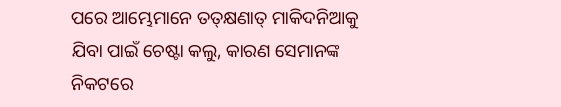ପରେ ଆମ୍ଭେମାନେ ତତ୍‌କ୍ଷଣାତ୍ ମାକିଦନିଆକୁ ଯିବା ପାଇଁ ଚେଷ୍ଟା କଲୁ, କାରଣ ସେମାନଙ୍କ ନିକଟରେ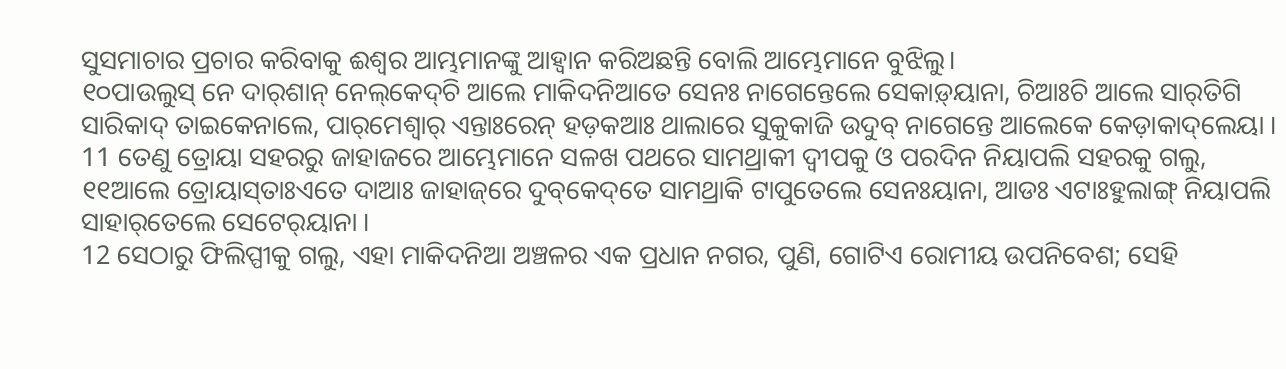ସୁସମାଚାର ପ୍ରଚାର କରିବାକୁ ଈଶ୍ବର ଆମ୍ଭମାନଙ୍କୁ ଆହ୍ୱାନ କରିଅଛନ୍ତି ବୋଲି ଆମ୍ଭେମାନେ ବୁଝିଲୁ।
୧୦ପାଉଲୁସ୍‌ ନେ ଦାର୍‌ଶାନ୍‌ ନେଲ୍‌କେଦ୍‌ଚି ଆଲେ ମାକିଦନିଆତେ ସେନଃ ନାଗେନ୍ତେଲେ ସେକାଡ଼୍‌ୟାନା, ଚିଆଃଚି ଆଲେ ସାର୍‌ତିଗି ସାରିକାଦ୍‌ ତାଇକେନାଲେ, ପାର୍‌ମେଶ୍ୱାର୍‌ ଏନ୍ତାଃରେନ୍‌ ହଡ଼କଆଃ ଥାଲାରେ ସୁକୁକାଜି ଉଦୁବ୍‌ ନାଗେନ୍ତେ ଆଲେକେ କେଡ଼ାକାଦ୍‌ଲେୟା ।
11 ତେଣୁ ତ୍ରୋୟା ସହରରୁ ଜାହାଜରେ ଆମ୍ଭେମାନେ ସଳଖ ପଥରେ ସାମଥ୍ରାକୀ ଦ୍ବୀପକୁ ଓ ପରଦିନ ନିୟାପଲି ସହରକୁ ଗଲୁ,
୧୧ଆଲେ ତ୍ରୋୟାସ୍‌ତାଃଏତେ ଦାଆଃ ଜାହାଜ୍‌ରେ ଦୁବ୍‌କେଦ୍‌ତେ ସାମଥ୍ରାକି ଟାପୁତେଲେ ସେନଃୟାନା, ଆଡଃ ଏଟାଃହୁଲାଙ୍ଗ୍‌ ନିୟାପଲି ସାହାର୍‌ତେଲେ ସେଟେର୍‌ୟାନା ।
12 ସେଠାରୁ ଫିଲିପ୍ପୀକୁ ଗଲୁ, ଏହା ମାକିଦନିଆ ଅଞ୍ଚଳର ଏକ ପ୍ରଧାନ ନଗର, ପୁଣି, ଗୋଟିଏ ରୋମୀୟ ଉପନିବେଶ; ସେହି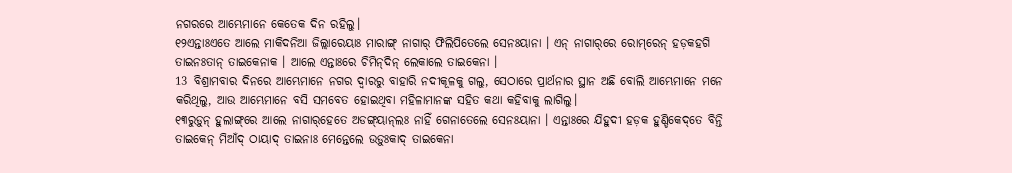ନଗରରେ ଆମ୍ଭେମାନେ କେତେକ ଦିନ ରହିଲୁ।
୧୨ଏନ୍ତାଃଏତେ ଆଲେ ମାକିଦନିଆ ଜିଲ୍ଲାରେୟାଃ ମାରାଙ୍ଗ୍‌ ନାଗାର୍‌ ଫିଲିପିତେଲେ ସେନଃୟାନା । ଏନ୍‌ ନାଗାର୍‌ରେ ରୋମ୍‌ରେନ୍‌ ହଡ଼କହଗି ତାଇନଃତାନ୍‌ ତାଇକେନାକ । ଆଲେ ଏନ୍ତାଃରେ ଚିମିନ୍‌ଦିନ୍‌ ଲେକାଲେ ତାଇକେନା ।
13 ବିଶ୍ରାମବାର ଦିନରେ ଆମ୍ଭେମାନେ ନଗର ଦ୍ୱାରରୁ ବାହାରି ନଦୀକୂଳକୁ ଗଲୁ, ସେଠାରେ ପ୍ରାର୍ଥନାର ସ୍ଥାନ ଅଛି ବୋଲି ଆମ୍ଭେମାନେ ମନେ କରିଥିଲୁ, ଆଉ ଆମ୍ଭେମାନେ ବସି ସମବେତ ହୋଇଥିବା ମହିଳାମାନଙ୍କ ସହିତ କଥା କହିବାକୁ ଲାଗିଲୁ।
୧୩ରୁଡ଼ୁନ୍‌ ହୁଲାଙ୍ଗ୍‌ରେ ଆଲେ ନାଗାର୍‌ହେତେ ଅଡଙ୍ଗ୍‌ୟାନ୍‌ଲଃ ନାହିଁ ଗେନାତେଲେ ସେନଃୟାନା । ଏନ୍ତାଃରେ ଯିହୁଦୀ ହଡ଼କ ହୁଣ୍ଡିକେଦ୍‌ତେ ବିନ୍ତି ତାଇକେନ୍‌ ମିଆଁଦ୍‌ ଠାୟାଦ୍‌ ତାଇନାଃ ମେନ୍ତେଲେ ଉଡ଼ୁଃକାଦ୍‌ ତାଇକେନା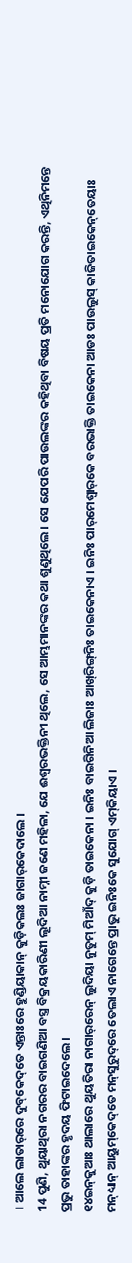। ଆଲେ ଲାତାର୍‌ରେ ଦୁବ୍‌କେଦ୍‌ତେ ଏନ୍ତାଃରେ ହୁଣ୍ଡିୟାକାନ୍‌ କୁଡ଼ିକଲଃ ଜାଗାର୍‌କେଦାଲେ ।
14 ପୁଣି, ଥୁୟାଥିରା ନଗରର ବାଇଗଣିଆ ବସ୍ତ୍ର ବିକ୍ରୟକାରିଣୀ ଲୂଦିଆ ନାମ୍ନୀ ଜଣେ ମହିଳା, ଯେ ଈଶ୍ବରଭକ୍ତିନୀ ଥିଲେ, ସେ ଆମ୍ଭମାନଙ୍କର କଥା ଶୁଣୁଥିଲେ। ସେ ଯେପରି ପାଉଲଙ୍କର କହିଥିବା ବିଷୟ ପ୍ରତି ମନୋଯୋଗ କରନ୍ତି, ଏଥିନିମନ୍ତେ ପ୍ରଭୁ ତାହାଙ୍କର ହୃଦୟ ଫିଟାଇଦେଲେ।
୧୪ଇନ୍‌କୁଆଃ ଥାଲାରେ ଥୁୟତିରା ନାଗାର୍‌ରେନ୍‌ ଲୁଦିୟା ନୁତୁମ୍‌ ମିଆଁଦ୍‌ କୁଡ଼ି ତାଇକେନା । ଇନିଃ ବାଇଗିନିଆ ଲିଜାଃ ଆଖ୍‌ରିଙ୍ଗ୍‌ନିଃ ତାଇକେନାଏ । ଇନିଃ ପାର୍‌ମେଶ୍ୱାର୍‌କେ ବରଭାକ୍ତି ତାଇକେନା ଆଡଃ ପାଉଲୁସ୍‌ କାଜିତାଇକେନ୍‌ତେୟାଃ ମନ୍‌ଧ୍ୟାନ୍‌ ଆୟୁମ୍‌କେଦ୍‌ତେ ମନ୍‌ସୁରୁଦ୍‌ରେ ତେଲାଏ ନାଗେନ୍ତେ ପ୍ରାଭୁ ଇନିଃକେ ସୁଯୋଗ୍‌ ଏମ୍‌କିୟାଏ ।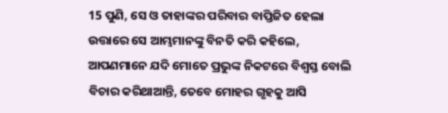15 ପୁଣି, ସେ ଓ ତାହାଙ୍କର ପରିବାର ବାପ୍ତିଜିତ ହେଲା ଉତ୍ତାରେ ସେ ଆମ୍ଭମାନଙ୍କୁ ବିନତି କରି କହିଲେ, ଆପଣମାନେ ଯଦି ମୋତେ ପ୍ରଭୁଙ୍କ ନିକଟରେ ବିଶ୍ୱସ୍ତ ବୋଲି ବିଚାର କରିଥାଆନ୍ତି, ତେବେ ମୋହର ଗୃହକୁ ଆସି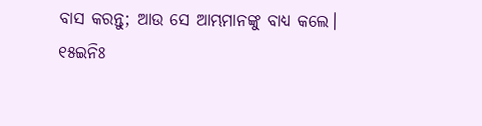ବାସ କରନ୍ତୁ; ଆଉ ସେ ଆମ୍ଭମାନଙ୍କୁ ବାଧ୍ୟ କଲେ।
୧୫ଇନିଃ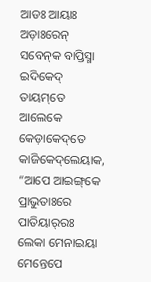ଆଡଃ ଆୟାଃ ଅଡ଼ାଃରେନ୍‌ ସବେନ୍‌କ ବାପ୍ତିସ୍ମା ଇଦିକେଦ୍‌ ତାୟମ୍‌ତେ ଆଲେକେ କେଡ଼ାକେଦ୍‌ତେ କାଜିକେଦ୍‌ଲେୟାକ, “ଆପେ ଆଇଙ୍ଗ୍‌କେ ପ୍ରାଭୁତାଃରେ ପାତିୟାର୍‌ରଃ ଲେକା ମେନାଇୟା ମେନ୍ତେପେ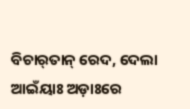ବିଚାର୍‌ତାନ୍‌ ରେଦ, ଦେଲା ଆଇଁୟାଃ ଅଡ଼ାଃରେ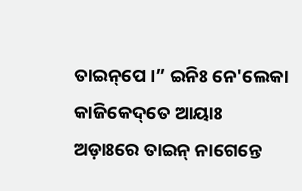ତାଇନ୍‌ପେ ।” ଇନିଃ ନେ'ଲେକା କାଜିକେଦ୍‌ତେ ଆୟାଃ ଅଡ଼ାଃରେ ତାଇନ୍‌ ନାଗେନ୍ତେ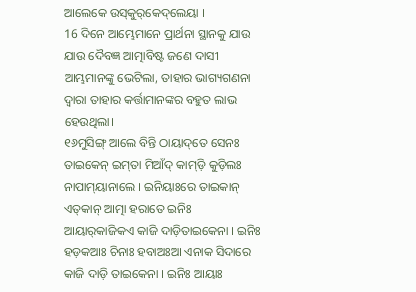ଆଲେକେ ଉସ୍‌କୁର୍‌କେଦ୍‌ଲେୟା ।
16 ଦିନେ ଆମ୍ଭେମାନେ ପ୍ରାର୍ଥନା ସ୍ଥାନକୁ ଯାଉ ଯାଉ ଦୈବଜ୍ଞ ଆତ୍ମାବିଷ୍ଟ ଜଣେ ଦାସୀ ଆମ୍ଭମାନଙ୍କୁ ଭେଟିଲା, ତାହାର ଭାଗ୍ୟଗଣନା ଦ୍ୱାରା ତାହାର କର୍ତ୍ତାମାନଙ୍କର ବହୁତ ଲାଭ ହେଉଥିଲା।
୧୬ମୁସିଙ୍ଗ୍‌ ଆଲେ ବିନ୍ତି ଠାୟାଦ୍‌ତେ ସେନଃ ତାଇକେନ୍‌ ଇମ୍‌ତା ମିଆଁଦ୍‌ କାମ୍‌ଡ଼ି କୁଡ଼ିଲଃ ନାପାମ୍‌ୟାନାଲେ । ଇନିୟାଃରେ ତାଇକାନ୍‌ ଏତ୍‌କାନ୍‌ ଆତ୍ମା ହରାତେ ଇନିଃ ଆୟାର୍‌କାଜିକଏ କାଜି ଦାଡ଼ିତାଇକେନା । ଇନିଃ ହଡ଼କଆଃ ଚିନାଃ ହବାଅଃଆ ଏନାକ ସିଦାରେ କାଜି ଦାଡ଼ି ତାଇକେନା । ଇନିଃ ଆୟାଃ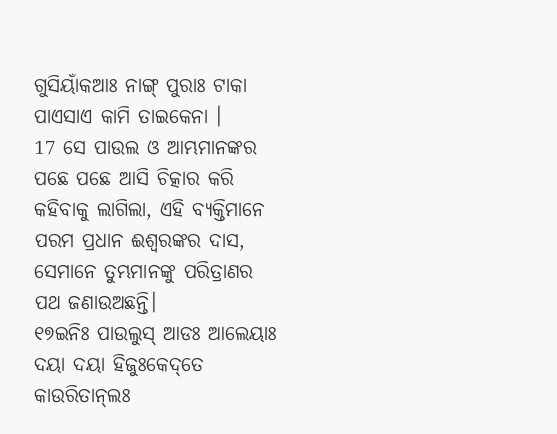ଗୁସିୟାଁକଆଃ ନାଙ୍ଗ୍‌ ପୁରାଃ ଟାକା ପାଏସାଏ କାମି ତାଇକେନା ।
17 ସେ ପାଉଲ ଓ ଆମ୍ଭମାନଙ୍କର ପଛେ ପଛେ ଆସି ଚିତ୍କାର କରି କହିବାକୁ ଲାଗିଲା, ଏହି ବ୍ୟକ୍ତିମାନେ ପରମ ପ୍ରଧାନ ଈଶ୍ବରଙ୍କର ଦାସ, ସେମାନେ ତୁମ୍ଭମାନଙ୍କୁ ପରିତ୍ରାଣର ପଥ ଜଣାଉଅଛନ୍ତି।
୧୭ଇନିଃ ପାଉଲୁସ୍‌ ଆଡଃ ଆଲେୟାଃ ଦୟା ଦୟା ହିଜୁଃକେଦ୍‌ତେ କାଉରିତାନ୍‌ଲଃ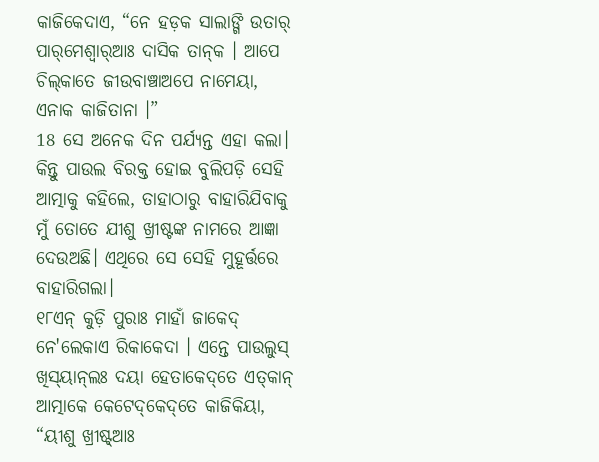କାଜିକେଦାଏ, “ନେ ହଡ଼କ ସାଲାଙ୍ଗି ଉତାର୍‌ ପାର୍‌ମେଶ୍ୱାର୍‌ଆଃ ଦାସିକ ତାନ୍‌କ । ଆପେ ଚିଲ୍‌କାତେ ଜୀଉବାଞ୍ଚାଅପେ ନାମେୟା, ଏନାକ କାଜିତାନା ।”
18 ସେ ଅନେକ ଦିନ ପର୍ଯ୍ୟନ୍ତ ଏହା କଲା। କିନ୍ତୁ ପାଉଲ ବିରକ୍ତ ହୋଇ ବୁଲିପଡ଼ି ସେହି ଆତ୍ମାକୁ କହିଲେ, ତାହାଠାରୁ ବାହାରିଯିବାକୁ ମୁଁ ତୋତେ ଯୀଶୁ ଖ୍ରୀଷ୍ଟଙ୍କ ନାମରେ ଆଜ୍ଞା ଦେଉଅଛି। ଏଥିରେ ସେ ସେହି ମୁହୂର୍ତ୍ତରେ ବାହାରିଗଲା।
୧୮ଏନ୍‌ କୁଡ଼ି ପୁରାଃ ମାହାଁ ଜାକେଦ୍‌ ନେ'ଲେକାଏ ରିକାକେଦା । ଏନ୍ତେ ପାଉଲୁସ୍‌ ଖିସ୍‌ୟାନ୍‌ଲଃ ଦୟା ହେତାକେଦ୍‌ତେ ଏତ୍‌କାନ୍‌ ଆତ୍ମାକେ କେଟେଦ୍‌କେଦ୍‌ତେ କାଜିକିୟା, “ୟୀଶୁ ଖ୍ରୀଷ୍ଟ୍‌ଆଃ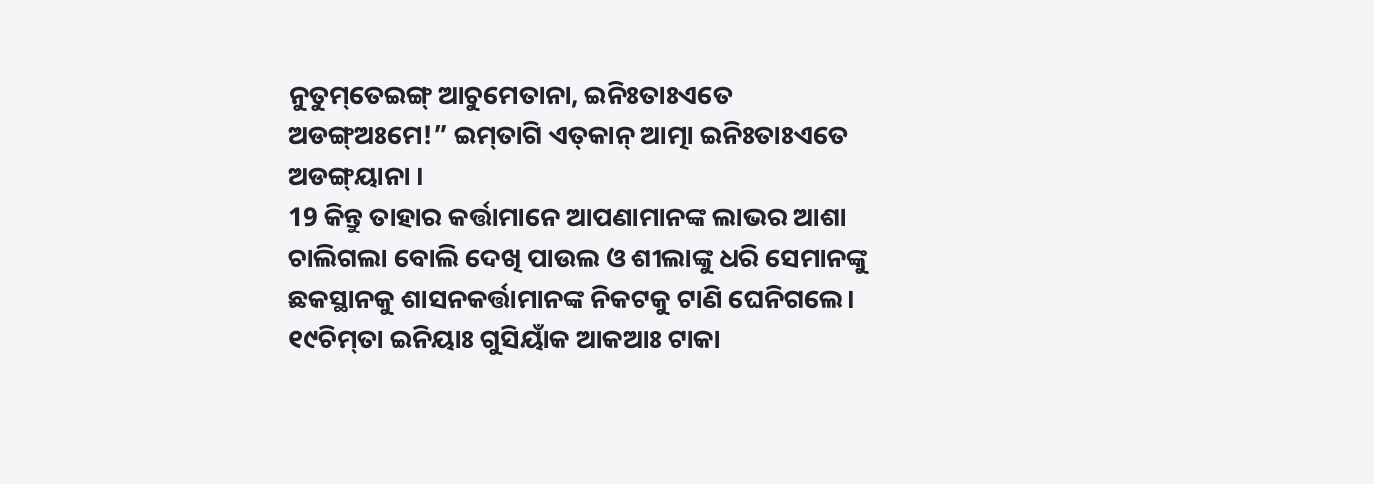ନୁତୁମ୍‌ତେଇଙ୍ଗ୍‌ ଆଚୁମେତାନା, ଇନିଃତାଃଏତେ ଅଡଙ୍ଗ୍‌ଅଃମେ!” ଇମ୍‌ତାଗି ଏତ୍‌କାନ୍‌ ଆତ୍ମା ଇନିଃତାଃଏତେ ଅଡଙ୍ଗ୍‌ୟାନା ।
19 କିନ୍ତୁ ତାହାର କର୍ତ୍ତାମାନେ ଆପଣାମାନଙ୍କ ଲାଭର ଆଶା ଚାଲିଗଲା ବୋଲି ଦେଖି ପାଉଲ ଓ ଶୀଲାଙ୍କୁ ଧରି ସେମାନଙ୍କୁ ଛକସ୍ଥାନକୁ ଶାସନକର୍ତ୍ତାମାନଙ୍କ ନିକଟକୁ ଟାଣି ଘେନିଗଲେ।
୧୯ଚିମ୍‌ତା ଇନିୟାଃ ଗୁସିୟାଁକ ଆକଆଃ ଟାକା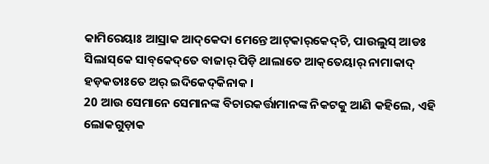କାମିରେୟାଃ ଆସ୍ରାକ ଆଦ୍‌କେଦା ମେନ୍ତେ ଆଟ୍‌କାର୍‌କେଦ୍‌ଚି, ପାଉଲୁସ୍‌ ଆଡଃ ସିଲାସ୍‌କେ ସାବ୍‌କେଦ୍‌ତେ ବାଜାର୍‌ ପିଡ଼ି ଥାଲାତେ ଆକ୍‌ତେୟାର୍‌ ନାମାକାଦ୍‌ ହଡ଼କତାଃତେ ଅର୍‌ ଇଦିକେଦ୍‌କିନାକ ।
20 ଆଉ ସେମାନେ ସେମାନଙ୍କ ବିଚାରକର୍ତ୍ତାମାନଙ୍କ ନିକଟକୁ ଆଣି କହିଲେ, ଏହି ଲୋକଗୁଡ଼ାକ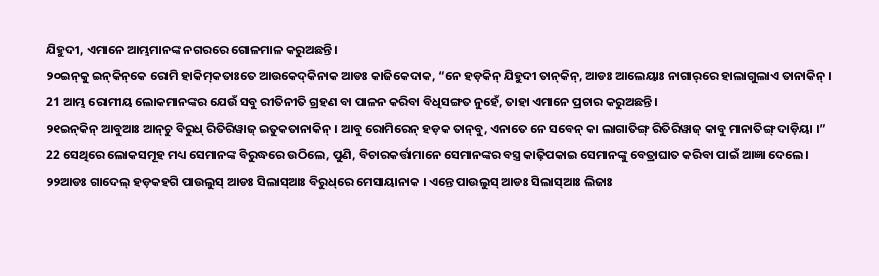ଯିହୁଦୀ, ଏମାନେ ଆମ୍ଭମାନଙ୍କ ନଗରରେ ଗୋଳମାଳ କରୁଅଛନ୍ତି।
୨୦ଇନ୍‌କୁ ଇନ୍‌କିନ୍‌କେ ରୋମି ହାକିମ୍‍କତାଃତେ ଆଉକେଦ୍‍କିନାକ ଆଡଃ କାଜିକେଦାକ, “ନେ ହଡ଼କିନ୍‌ ଯିହୁଦୀ ତାନ୍‌କିନ୍‌, ଆଡଃ ଆଲେୟାଃ ନାଗାର୍‌ରେ ହାଲାଗୁଲାଏ ତାନାକିନ୍‌ ।
21 ଆମ୍ଭ ରୋମୀୟ ଲୋକମାନଙ୍କର ଯେଉଁ ସବୁ ରୀତିନୀତି ଗ୍ରହଣ ବା ପାଳନ କରିବା ବିଧିସଙ୍ଗତ ନୁହେଁ, ତାହା ଏମାନେ ପ୍ରଚାର କରୁଅଛନ୍ତି।
୨୧ଇନ୍‌କିନ୍‌ ଆବୁଆଃ ଆନ୍‌ଚୁ ବିରୁଧ୍‌ ରିତିରିୱାଜ୍‌ ଇତୁକତାନାକିନ୍‌ । ଆବୁ ରୋମିରେନ୍‌ ହଡ଼କ ତାନ୍‌ବୁ, ଏନାତେ ନେ ସବେନ୍‌ କା ଲାଗାତିଙ୍ଗ୍‌ ରିତିରିୱାଜ୍‌ କାବୁ ମାନାତିଙ୍ଗ୍‌ ଦାଡ଼ିୟା ।”
22 ସେଥିରେ ଲୋକସମୂହ ମଧ୍ୟ ସେମାନଙ୍କ ବିରୁଦ୍ଧରେ ଉଠିଲେ, ପୁଣି, ବିଚାରକର୍ତ୍ତାମାନେ ସେମାନଙ୍କର ବସ୍ତ୍ର କାଢ଼ିପକାଇ ସେମାନଙ୍କୁ ବେତ୍ରାଘାତ କରିବା ପାଇଁ ଆଜ୍ଞା ଦେଲେ।
୨୨ଆଡଃ ଗାଦେଲ୍‌ ହଡ଼କହଗି ପାଉଲୁସ୍‌ ଆଡଃ ସିଲାସ୍‌ଆଃ ବିରୁଧ୍‌ରେ ମେସାୟାନାକ । ଏନ୍ତେ ପାଉଲୁସ୍‌ ଆଡଃ ସିଲାସ୍‌ଆଃ ଲିଜାଃ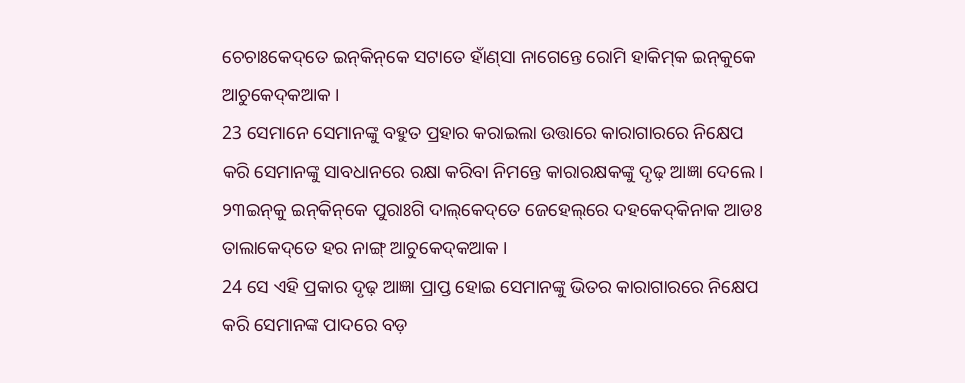ଚେଚାଃକେଦ୍‌ତେ ଇନ୍‌କିନ୍‌କେ ସଟାତେ ହାଁଣ୍‌ସା ନାଗେନ୍ତେ ରୋମି ହାକିମ୍‌କ ଇନ୍‌କୁକେ ଆଚୁକେଦ୍‌କଆକ ।
23 ସେମାନେ ସେମାନଙ୍କୁ ବହୁତ ପ୍ରହାର କରାଇଲା ଉତ୍ତାରେ କାରାଗାରରେ ନିକ୍ଷେପ କରି ସେମାନଙ୍କୁ ସାବଧାନରେ ରକ୍ଷା କରିବା ନିମନ୍ତେ କାରାରକ୍ଷକଙ୍କୁ ଦୃଢ଼ ଆଜ୍ଞା ଦେଲେ।
୨୩ଇନ୍‌କୁ ଇନ୍‌କିନ୍‌କେ ପୁରାଃଗି ଦାଲ୍‌କେଦ୍‌ତେ ଜେହେଲ୍‌ରେ ଦହକେଦ୍‌କିନାକ ଆଡଃ ତାଲାକେଦ୍‌ତେ ହର ନାଙ୍ଗ୍‌ ଆଚୁକେଦ୍‌କଆକ ।
24 ସେ ଏହି ପ୍ରକାର ଦୃଢ଼ ଆଜ୍ଞା ପ୍ରାପ୍ତ ହୋଇ ସେମାନଙ୍କୁ ଭିତର କାରାଗାରରେ ନିକ୍ଷେପ କରି ସେମାନଙ୍କ ପାଦରେ ବଡ଼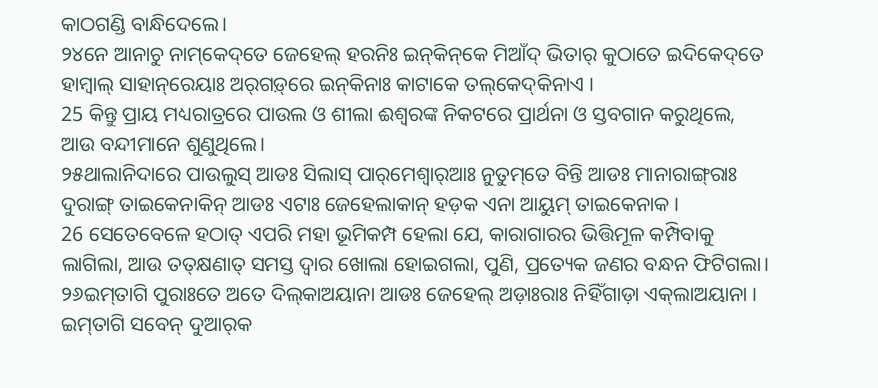କାଠଗଣ୍ଡି ବାନ୍ଧିଦେଲେ।
୨୪ନେ ଆନାଚୁ ନାମ୍‌କେଦ୍‌ତେ ଜେହେଲ୍‌ ହରନିଃ ଇନ୍‌କିନ୍‌କେ ମିଆଁଦ୍‌ ଭିତାର୍‌ କୁଠାତେ ଇଦିକେଦ୍‌ତେ ହାମ୍ବାଲ୍‌ ସାହାନ୍‌ରେୟାଃ ଅର୍‌ଗଡ଼୍‌ରେ ଇନ୍‌କିନାଃ କାଟାକେ ତଲ୍‌କେଦ୍‌କିନାଏ ।
25 କିନ୍ତୁ ପ୍ରାୟ ମଧ୍ୟରାତ୍ରରେ ପାଉଲ ଓ ଶୀଲା ଈଶ୍ବରଙ୍କ ନିକଟରେ ପ୍ରାର୍ଥନା ଓ ସ୍ତବଗାନ କରୁଥିଲେ, ଆଉ ବନ୍ଦୀମାନେ ଶୁଣୁଥିଲେ।
୨୫ଥାଲାନିଦାରେ ପାଉଲୁସ୍‌ ଆଡଃ ସିଲାସ୍‌ ପାର୍‌ମେଶ୍ୱାର୍‌ଆଃ ନୁତୁମ୍‌ତେ ବିନ୍ତି ଆଡଃ ମାନାରାଙ୍ଗ୍‌ରାଃ ଦୁରାଙ୍ଗ୍‌ ତାଇକେନାକିନ୍‌ ଆଡଃ ଏଟାଃ ଜେହେଲାକାନ୍‌ ହଡ଼କ ଏନା ଆୟୁମ୍‌ ତାଇକେନାକ ।
26 ସେତେବେଳେ ହଠାତ୍‍ ଏପରି ମହା ଭୂମିକମ୍ପ ହେଲା ଯେ, କାରାଗାରର ଭିତ୍ତିମୂଳ କମ୍ପିବାକୁ ଲାଗିଲା, ଆଉ ତତ୍‌କ୍ଷଣାତ୍ ସମସ୍ତ ଦ୍ୱାର ଖୋଲା ହୋଇଗଲା, ପୁଣି, ପ୍ରତ୍ୟେକ ଜଣର ବନ୍ଧନ ଫିଟିଗଲା।
୨୬ଇମ୍‍ତାଗି ପୁରାଃତେ ଅତେ ଦିଲ୍‌କାଅୟାନା ଆଡଃ ଜେହେଲ୍‌ ଅଡ଼ାଃରାଃ ନିହିଁଗାଡ଼ା ଏକ୍‌ଲାଅୟାନା । ଇମ୍‍ତାଗି ସବେନ୍‌ ଦୁଆର୍‌କ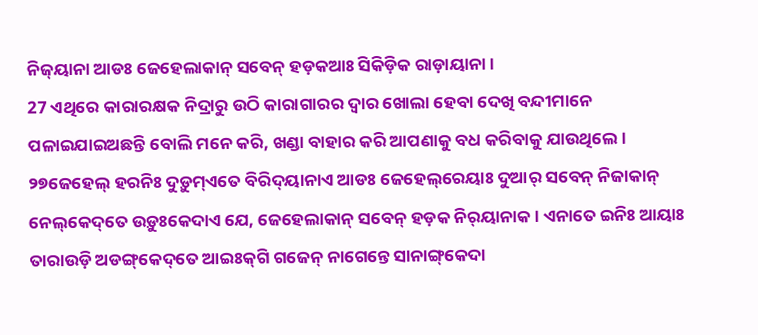ନିଜ୍‌ୟାନା ଆଡଃ ଜେହେଲାକାନ୍‌ ସବେନ୍‍ ହଡ଼କଆଃ ସିକିଡ଼ିକ ରାଡ଼ାୟାନା ।
27 ଏଥିରେ କାରାରକ୍ଷକ ନିଦ୍ରାରୁ ଉଠି କାରାଗାରର ଦ୍ୱାର ଖୋଲା ହେବା ଦେଖି ବନ୍ଦୀମାନେ ପଳାଇଯାଇଅଛନ୍ତି ବୋଲି ମନେ କରି, ଖଣ୍ଡା ବାହାର କରି ଆପଣାକୁ ବଧ କରିବାକୁ ଯାଉଥିଲେ।
୨୭ଜେହେଲ୍ ହରନିଃ ଦୁଡ଼ୁମ୍‌ଏତେ ବିରିଦ୍‌ୟାନାଏ ଆଡଃ ଜେହେଲ୍‌ରେୟାଃ ଦୁଆର୍‌ ସବେନ୍‌ ନିଜାକାନ୍‌ ନେଲ୍‌କେଦ୍‌ତେ ଉଡ଼ୁଃକେଦାଏ ଯେ, ଜେହେଲାକାନ୍‌ ସବେନ୍‌ ହଡ଼କ ନିର୍‌ୟାନାକ । ଏନାତେ ଇନିଃ ଆୟାଃ ତାରାଉଡ଼ି ଅଡଙ୍ଗ୍‌କେଦ୍‌ତେ ଆଇଃକ୍‌ଗି ଗଜେନ୍‌ ନାଗେନ୍ତେ ସାନାଙ୍ଗ୍‌କେଦା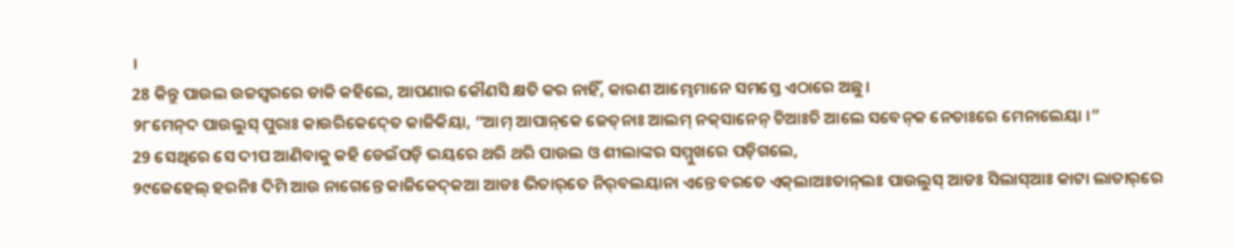।
28 କିନ୍ତୁ ପାଉଲ ଉଚ୍ଚସ୍ୱରରେ ଡାକି କହିଲେ, ଆପଣାର କୌଣସି କ୍ଷତି କର ନାହିଁ, କାରଣ ଆମ୍ଭେମାନେ ସମସ୍ତେ ଏଠାରେ ଅଛୁ।
୨୮ମେନ୍‌ଦ ପାଉଲୁସ୍‌ ପୁରାଃ କାଉରିକେଦ୍‍ତେ କାଜିକିୟା, “ଆମ୍‌ ଆପାନ୍‌କେ ଜେତ୍‌ନାଃ ଆଲମ୍‌ ନକ୍‌ସାନେନ୍‌ ଚିଆଃଚି ଆଲେ ସବେନ୍‌କ ନେତାଃରେ ମେନାଲେୟା ।”
29 ସେଥିରେ ସେ ଦୀପ ଆଣିବାକୁ କହି ଡେଇଁପଡ଼ି ଭୟରେ ଥରି ଥରି ପାଉଲ ଓ ଶୀଲାଙ୍କର ସମ୍ମୁଖରେ ପଡ଼ିଗଲେ,
୨୯ଜେହେଲ୍‌ ହରନିଃ ଦିମି ଆଉ ନାଗେନ୍ତେ କାଜିକେଦ୍‌କଆ ଆଡଃ ଭିତାର୍‌ତେ ନିର୍‌ବଲୟାନା ଏନ୍ତେ ବରତେ ଏକ୍‌ଲାଅଃତାନ୍‌ଲଃ ପାଉଲୁସ୍‌ ଆଡଃ ସିଲାସ୍‌ଆଃ କାଟା ଲାତାର୍‌ରେ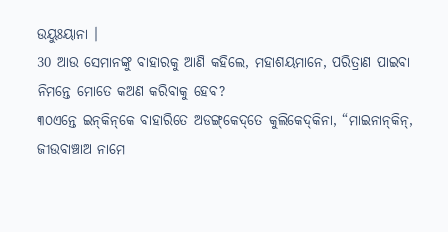ଉୟୁଃୟାନା ।
30 ଆଉ ସେମାନଙ୍କୁ ବାହାରକୁ ଆଣି କହିଲେ, ମହାଶୟମାନେ, ପରିତ୍ରାଣ ପାଇବା ନିମନ୍ତେ ମୋତେ କଅଣ କରିବାକୁ ହେବ?
୩୦ଏନ୍ତେ ଇନ୍‌କିନ୍‌କେ ବାହାରିତେ ଅଡଙ୍ଗ୍‌କେଦ୍‌ତେ କୁଲିକେଦ୍‌କିନା, “ମାଇନାନ୍‌କିନ୍‌, ଜୀଉବାଞ୍ଚାଅ ନାମେ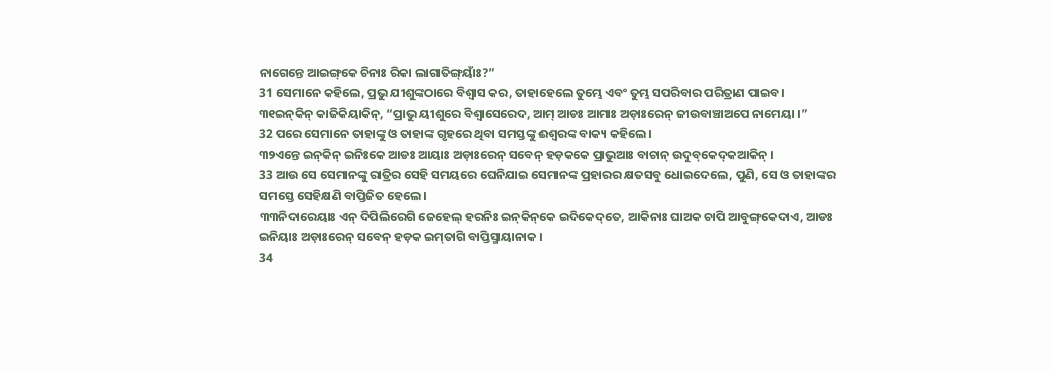ନାଗେନ୍ତେ ଆଇଙ୍ଗ୍‌କେ ଚିନାଃ ରିକା ଲାଗାତିଙ୍ଗ୍‌ୟାଁଃ?”
31 ସେମାନେ କହିଲେ, ପ୍ରଭୁ ଯୀଶୁଙ୍କଠାରେ ବିଶ୍ୱାସ କର, ତାହାହେଲେ ତୁମ୍ଭେ ଏବଂ ତୁମ୍ଭ ସପରିବାର ପରିତ୍ରାଣ ପାଇବ।
୩୧ଇନ୍‌କିନ୍‌ କାଜିକିୟାକିନ୍‌, “ପ୍ରାଭୁ ୟୀଶୁରେ ବିଶ୍ୱାସେରେଦ, ଆମ୍‌ ଆଡଃ ଆମାଃ ଅଡ଼ାଃରେନ୍‌ ଜୀଉବାଞ୍ଚାଅପେ ନାମେୟା ।”
32 ପରେ ସେମାନେ ତାହାଙ୍କୁ ଓ ତାହାଙ୍କ ଗୃହରେ ଥିବା ସମସ୍ତଙ୍କୁ ଈଶ୍ବରଙ୍କ ବାକ୍ୟ କହିଲେ।
୩୨ଏନ୍ତେ ଇନ୍‌କିନ୍‌ ଇନିଃକେ ଆଡଃ ଆୟାଃ ଅଡ଼ାଃରେନ୍‌ ସବେନ୍‌ ହଡ଼କକେ ପ୍ରାଭୁଆଃ ବାଚାନ୍‌ ଉଦୁବ୍‌କେଦ୍‌କଆକିନ୍‌ ।
33 ଆଉ ସେ ସେମାନଙ୍କୁ ରାତ୍ରିର ସେହି ସମୟରେ ଘେନିଯାଇ ସେମାନଙ୍କ ପ୍ରହାରର କ୍ଷତସବୁ ଧୋଇଦେଲେ, ପୁଣି, ସେ ଓ ତାହାଙ୍କର ସମସ୍ତେ ସେହିକ୍ଷଣି ବାପ୍ତିଜିତ ହେଲେ।
୩୩ନିଦାରେୟାଃ ଏନ୍‌ ଦିପିଲିରେଗି ଜେହେଲ୍‌ ହରନିଃ ଇନ୍‌କିନ୍‌କେ ଇଦିକେଦ୍‌ତେ, ଆକିନାଃ ଘାଅକ ଚାପି ଆବୁଙ୍ଗ୍‌କେଦାଏ, ଆଡଃ ଇନିୟାଃ ଅଡ଼ାଃରେନ୍‌ ସବେନ୍‌ ହଡ଼କ ଇମ୍‌ତାଗି ବାପ୍ତିସ୍ମାୟାନାକ ।
34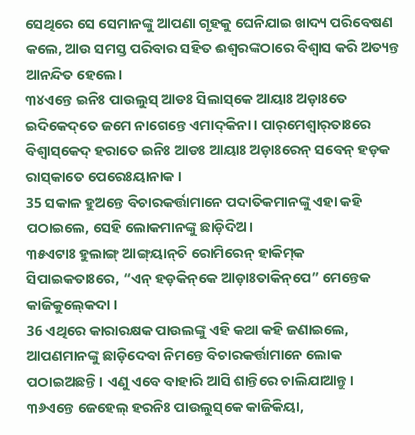ସେଥିରେ ସେ ସେମାନଙ୍କୁ ଆପଣା ଗୃହକୁ ଘେନିଯାଇ ଖାଦ୍ୟ ପରିବେଷଣ କଲେ, ଆଉ ସମସ୍ତ ପରିବାର ସହିତ ଈଶ୍ବରଙ୍କଠାରେ ବିଶ୍ୱାସ କରି ଅତ୍ୟନ୍ତ ଆନନ୍ଦିତ ହେଲେ।
୩୪ଏନ୍ତେ ଇନିଃ ପାଉଲୁସ୍‌ ଆଡଃ ସିଲାସ୍‌କେ ଆୟାଃ ଅଡ଼ାଃତେ ଇଦିକେଦ୍‌ତେ ଜମେ ନାଗେନ୍ତେ ଏମାଦ୍‌କିନା । ପାର୍‌ମେଶ୍ୱାର୍‌ତାଃରେ ବିଶ୍ୱାସ୍‌କେଦ୍‌ ହରାତେ ଇନିଃ ଆଡଃ ଆୟାଃ ଅଡ଼ାଃରେନ୍‌ ସବେନ୍‌ ହଡ଼କ ରାସ୍‌କାତେ ପେରେଃୟାନାକ ।
35 ସକାଳ ହୁଅନ୍ତେ ବିଚାରକର୍ତ୍ତାମାନେ ପଦାତିକମାନଙ୍କୁ ଏହା କହି ପଠାଇଲେ, ସେହି ଲୋକମାନଙ୍କୁ ଛାଡ଼ିଦିଅ।
୩୫ଏଟାଃ ହୁଲାଙ୍ଗ୍‌ ଆଙ୍ଗ୍‌ୟାନ୍‍ଚି ରୋମିରେନ୍‌ ହାକିମ୍‍କ ସିପାଇକତାଃରେ, “ଏନ୍‌ ହଡ଼କିନ୍‌କେ ଆଡ଼ାଃତାକିନ୍‌ପେ” ମେନ୍ତେକ କାଜିକୁଲ୍‍କେଦା ।
36 ଏଥିରେ କାରାରକ୍ଷକ ପାଉଲଙ୍କୁ ଏହି କଥା କହି ଜଣାଇଲେ, ଆପଣମାନଙ୍କୁ ଛାଡ଼ିଦେବା ନିମନ୍ତେ ବିଚାରକର୍ତ୍ତାମାନେ ଲୋକ ପଠାଇଅଛନ୍ତି। ଏଣୁ ଏବେ ବାହାରି ଆସି ଶାନ୍ତିରେ ଚାଲିଯାଆନ୍ତୁ।
୩୬ଏନ୍ତେ ଜେହେଲ୍‌ ହରନିଃ ପାଉଲୁସ୍‌କେ କାଜିକିୟା,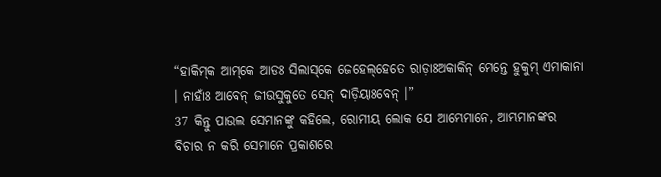“ହାକିମ୍‌କ ଆମ୍‌କେ ଆଡଃ ସିଲାସ୍‌କେ ଜେହେଲ୍‌ହେତେ ରାଡ଼ାଃଅକାକିନ୍‌ ମେନ୍ତେ ହୁକୁମ୍‌ ଏମାକାନା । ନାହାଁଃ ଆବେନ୍‌ ଜୀଉସୁକୁତେ ସେନ୍‌ ଦାଡ଼ିୟାଃବେନ୍‌ ।”
37 କିନ୍ତୁ ପାଉଲ ସେମାନଙ୍କୁ କହିଲେ, ରୋମୀୟ ଲୋକ ଯେ ଆମ୍ଭେମାନେ, ଆମ୍ଭମାନଙ୍କର ବିଚାର ନ କରି ସେମାନେ ପ୍ରକାଶରେ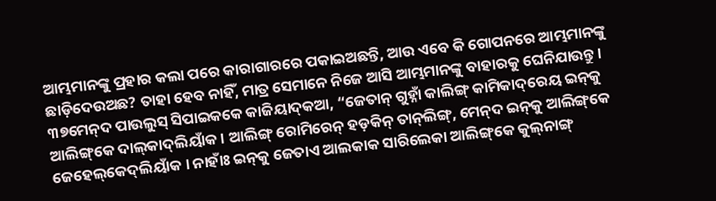ଆମ୍ଭମାନଙ୍କୁ ପ୍ରହାର କଲା ପରେ କାରାଗାରରେ ପକାଇଅଛନ୍ତି, ଆଉ ଏବେ କି ଗୋପନରେ ଆମ୍ଭମାନଙ୍କୁ ଛାଡ଼ିଦେଉଅଛ? ତାହା ହେବ ନାହିଁ, ମାତ୍ର ସେମାନେ ନିଜେ ଆସି ଆମ୍ଭମାନଙ୍କୁ ବାହାରକୁ ଘେନିଯାଉନ୍ତୁ।
୩୭ମେନ୍‌ଦ ପାଉଲୁସ୍‌ ସିପାଇକକେ କାଜିୟାଦ୍‍କଆ, “ଜେତାନ୍‌ ଗୁହ୍ନାଁ କାଲିଙ୍ଗ୍‌ କାମିକାଦ୍‌ରେୟ ଇନ୍‌କୁ ଆଲିଙ୍ଗ୍‌କେ ଦାଲ୍‌କାଦ୍‌ଲିୟାଁକ । ଆଲିଙ୍ଗ୍‌ ରୋମିରେନ୍‌ ହଡ଼କିନ୍ ତାନ୍‍ଲିଙ୍ଗ୍‌, ମେନ୍‌ଦ ଇନ୍‌କୁ ଆଲିଙ୍ଗ୍‌କେ ଜେହେଲ୍‌କେଦ୍‌ଲିୟାଁକ । ନାହାଁଃ ଇନ୍‌କୁ ଜେତାଏ ଆଲକାକ ସାରିଲେକା ଆଲିଙ୍ଗ୍‌କେ କୁଲ୍‌ନାଙ୍ଗ୍‌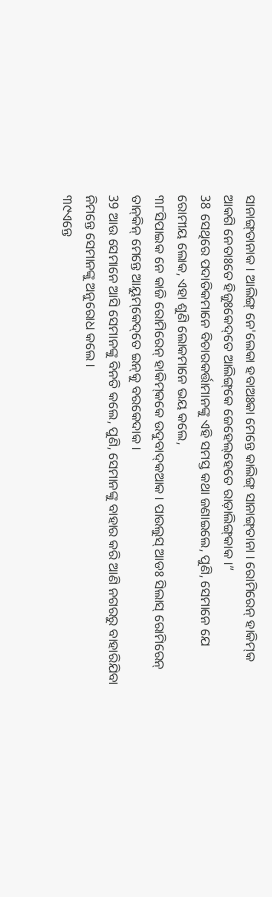ସାନାଙ୍ଗ୍‌ତାନାକ । ଆଲିଙ୍ଗ୍‌ ନେ'ଲେକା ହବାଅଃକା ମେନ୍ତେ କାଲିଙ୍ଗ୍‌ ସାନାଙ୍ଗ୍‌ତାନା । ରୋମିରେନ୍‌ ହାକିମ୍‌କ ଆକଗି ନେତାଃତେ ହିଜୁଃକେଦ୍‌ତେ ଆଲିଙ୍ଗ୍‌କେ ଜେହେଲ୍‌ହେତେ ରାଡ଼ାଲିଙ୍ଗ୍‌କାକ ।”
38 ସେଥିରେ ପଦାତିକମାନେ ବିଚାରକର୍ତ୍ତାମାନଙ୍କୁ ଏହି ସମସ୍ତ କଥା ଜଣାଇଲେ, ପୁଣି, ସେମାନେ ଯେ ରୋମୀୟ ଲୋକ, ଏହା ଶୁଣି ଲୋକମାନେ ଭୟ କଲେ,
୩୮ସିପାଇକ ନେ କାଜି ରୋମିରେନ୍‌ ହାକିମ୍‍କକେ ଉଦୁବାଦ୍‌କଆକ । ପାଉଲୁସ୍‌ ଆଡଃ ସିଲାସ୍‌ ରୋମିରେନ୍‌ ତାନ୍‌କିନ୍‌ ମେନ୍ତେ ଆୟୁମ୍‌କେଦ୍‌ତେ ଇନ୍‌କୁ ବରକେଦାକ ।
39 ଆଉ ସେମାନେ ଆସି ସେମାନଙ୍କୁ ବିନତି କଲେ, ପୁଣି, ସେମାନଙ୍କୁ ବାହାର କରି ଆଣି ନଗରରୁ ବାହାରିଯିବା ନିମନ୍ତେ ସେମାନଙ୍କୁ ଅନୁରୋଧ କଲେ।
୩୯ଏନ୍ତେ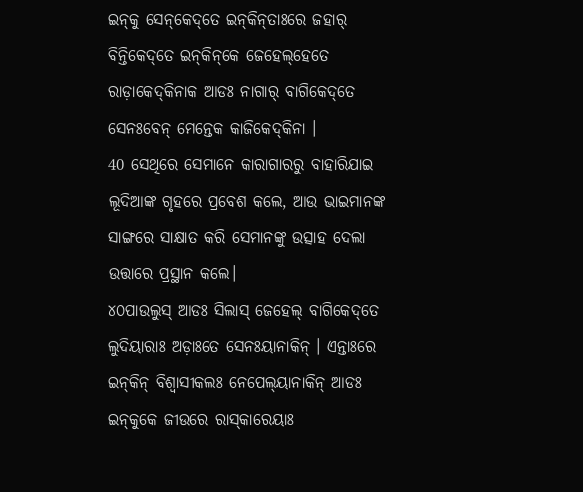ଇନ୍‌କୁ ସେନ୍‌କେଦ୍‌ତେ ଇନ୍‌କିନ୍‌ତାଃରେ ଜହାର୍‌ ବିନ୍ତିକେଦ୍‌ତେ ଇନ୍‌କିନ୍‌କେ ଜେହେଲ୍‌ହେତେ ରାଡ଼ାକେଦ୍‌କିନାକ ଆଡଃ ନାଗାର୍‌ ବାଗିକେଦ୍‌ତେ ସେନଃବେନ୍‌ ମେନ୍ତେକ କାଜିକେଦ୍‌କିନା ।
40 ସେଥିରେ ସେମାନେ କାରାଗାରରୁ ବାହାରିଯାଇ ଲୂଦିଆଙ୍କ ଗୃହରେ ପ୍ରବେଶ କଲେ, ଆଉ ଭାଇମାନଙ୍କ ସାଙ୍ଗରେ ସାକ୍ଷାତ କରି ସେମାନଙ୍କୁ ଉତ୍ସାହ ଦେଲା ଉତ୍ତାରେ ପ୍ରସ୍ଥାନ କଲେ।
୪୦ପାଉଲୁସ୍‌ ଆଡଃ ସିଲାସ୍‌ ଜେହେଲ୍‌ ବାଗିକେଦ୍‌ତେ ଲୁଦିୟାରାଃ ଅଡ଼ାଃତେ ସେନଃୟାନାକିନ୍‌ । ଏନ୍ତାଃରେ ଇନ୍‌କିନ୍‌ ବିଶ୍ୱାସୀକଲଃ ନେପେଲ୍‌ୟାନାକିନ୍‌ ଆଡଃ ଇନ୍‌କୁକେ ଜୀଉରେ ରାସ୍‌କାରେୟାଃ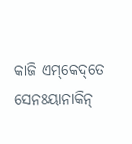କାଜି ଏମ୍‌କେଦ୍‌ତେ ସେନଃୟାନାକିନ୍‌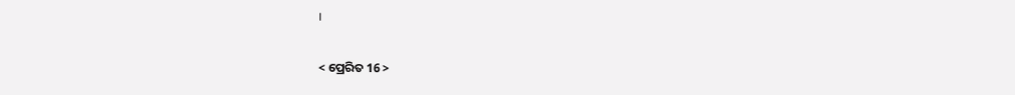।

< ପ୍ରେରିତ 16 >